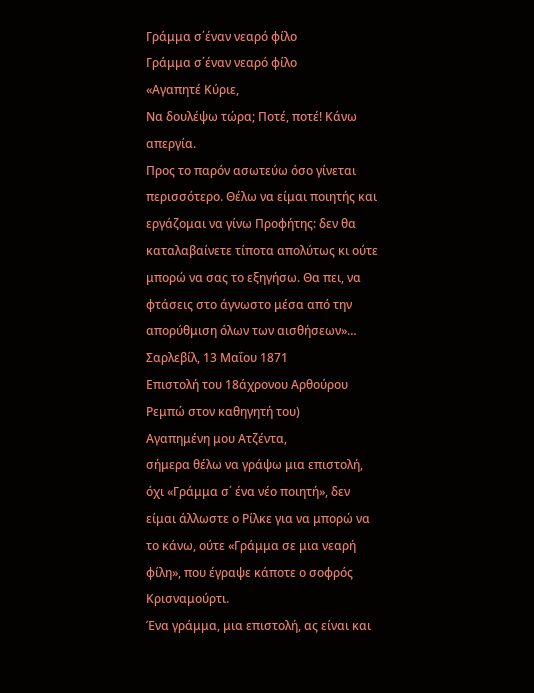Γράμμα σ΄έναν νεαρό φίλο
Γράμμα σ΄έναν νεαρό φίλο
«Αγαπητέ Κύριε,
Να δουλέψω τώρα; Ποτέ, ποτέ! Κάνω απεργία.
Προς το παρόν ασωτεύω όσο γίνεται περισσότερο. Θέλω να είμαι ποιητής και εργάζομαι να γίνω Προφήτης: δεν θα καταλαβαίνετε τίποτα απολύτως κι ούτε μπορώ να σας το εξηγήσω. Θα πει, να φτάσεις στο άγνωστο μέσα από την απορύθμιση όλων των αισθήσεων»…
Σαρλεβίλ, 13 Μαΐου 1871
Επιστολή του 18άχρονου Αρθούρου Ρεμπώ στον καθηγητή του)
Αγαπημένη μου Ατζέντα,
σήμερα θέλω να γράψω μια επιστολή, όχι «Γράμμα σ΄ ένα νέο ποιητή», δεν είμαι άλλωστε ο Ρίλκε για να μπορώ να το κάνω, ούτε «Γράμμα σε μια νεαρή φίλη», που έγραψε κάποτε ο σοφρός Κρισναμούρτι.
Ένα γράμμα, μια επιστολή, ας είναι και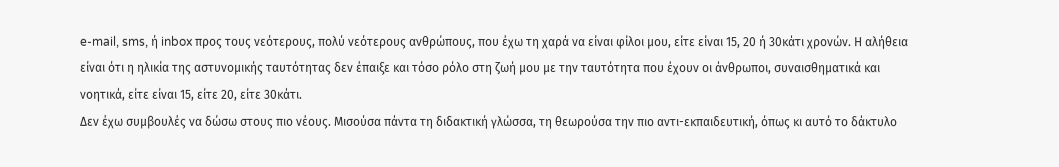e-mail, sms, ή inbox προς τους νεότερους, πολύ νεότερους ανθρώπους, που έχω τη χαρά να είναι φίλοι μου, είτε είναι 15, 20 ή 30κάτι χρονών. Η αλήθεια είναι ότι η ηλικία της αστυνομικής ταυτότητας δεν έπαιξε και τόσο ρόλο στη ζωή μου με την ταυτότητα που έχουν οι άνθρωποι, συναισθηματικά και νοητικά, είτε είναι 15, είτε 20, είτε 30κάτι.
Δεν έχω συμβουλές να δώσω στους πιο νέους. Μισούσα πάντα τη διδακτική γλώσσα, τη θεωρούσα την πιο αντι-εκπαιδευτική, όπως κι αυτό το δάκτυλο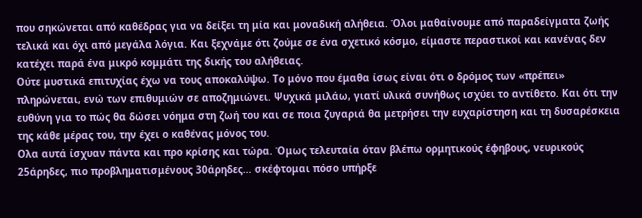που σηκώνεται από καθέδρας για να δείξει τη μία και μοναδική αλήθεια. Όλοι μαθαίνουμε από παραδείγματα ζωής τελικά και όχι από μεγάλα λόγια. Και ξεχνάμε ότι ζούμε σε ένα σχετικό κόσμο, είμαστε περαστικοί και κανένας δεν κατέχει παρά ένα μικρό κομμάτι της δικής του αλήθειας.
Ούτε μυστικά επιτυχίας έχω να τους αποκαλύψω. Το μόνο που έμαθα ίσως είναι ότι ο δρόμος των «πρέπει» πληρώνεται, ενώ των επιθυμιών σε αποζημιώνει. Ψυχικά μιλάω, γιατί υλικά συνήθως ισχύει το αντίθετο. Και ότι την ευθύνη για το πώς θα δώσει νόημα στη ζωή του και σε ποια ζυγαριά θα μετρήσει την ευχαρίστηση και τη δυσαρέσκεια της κάθε μέρας του, την έχει ο καθένας μόνος του.
Ολα αυτά ίσχυαν πάντα και προ κρίσης και τώρα. Όμως τελευταία όταν βλέπω ορμητικούς έφηβους, νευρικούς 25άρηδες, πιο προβληματισμένους 30άρηδες… σκέφτομαι πόσο υπήρξε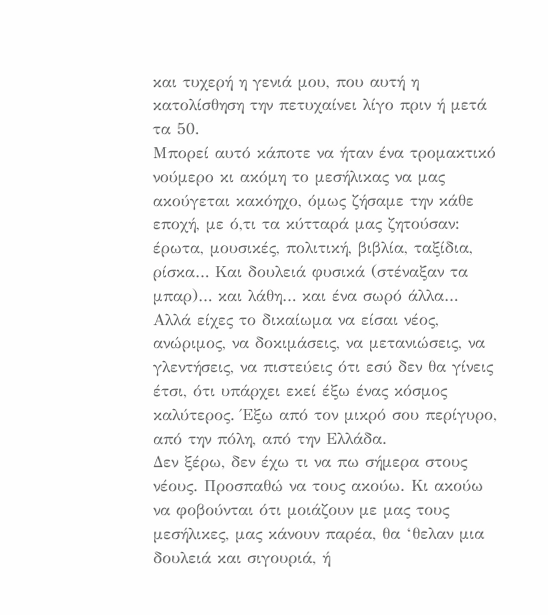και τυχερή η γενιά μου, που αυτή η κατολίσθηση την πετυχαίνει λίγο πριν ή μετά τα 50.
Μπορεί αυτό κάποτε να ήταν ένα τρομακτικό νούμερο κι ακόμη το μεσήλικας να μας ακούγεται κακόηχο, όμως ζήσαμε την κάθε εποχή, με ό,τι τα κύτταρά μας ζητούσαν: έρωτα, μουσικές, πολιτική, βιβλία, ταξίδια, ρίσκα… Και δουλειά φυσικά (στέναξαν τα μπαρ)… και λάθη… και ένα σωρό άλλα… Αλλά είχες το δικαίωμα να είσαι νέος, ανώριμος, να δοκιμάσεις, να μετανιώσεις, να γλεντήσεις, να πιστεύεις ότι εσύ δεν θα γίνεις έτσι, ότι υπάρχει εκεί έξω ένας κόσμος καλύτερος. Έξω από τον μικρό σου περίγυρο, από την πόλη, από την Ελλάδα.
Δεν ξέρω, δεν έχω τι να πω σήμερα στους νέους. Προσπαθώ να τους ακούω. Κι ακούω να φοβούνται ότι μοιάζουν με μας τους μεσήλικες, μας κάνουν παρέα, θα ‘θελαν μια δουλειά και σιγουριά, ή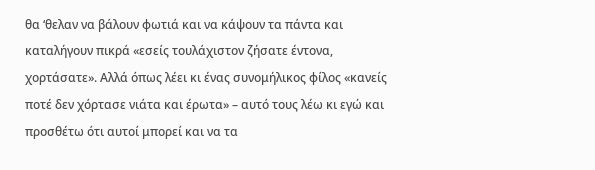θα ‘θελαν να βάλουν φωτιά και να κάψουν τα πάντα και καταλήγουν πικρά «εσείς τουλάχιστον ζήσατε έντονα, χορτάσατε». Αλλά όπως λέει κι ένας συνομήλικος φίλος «κανείς ποτέ δεν χόρτασε νιάτα και έρωτα» – αυτό τους λέω κι εγώ και προσθέτω ότι αυτοί μπορεί και να τα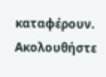καταφέρουν.
Ακολουθήστε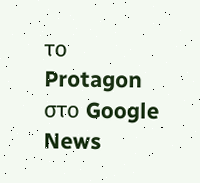το Protagon στο Google News